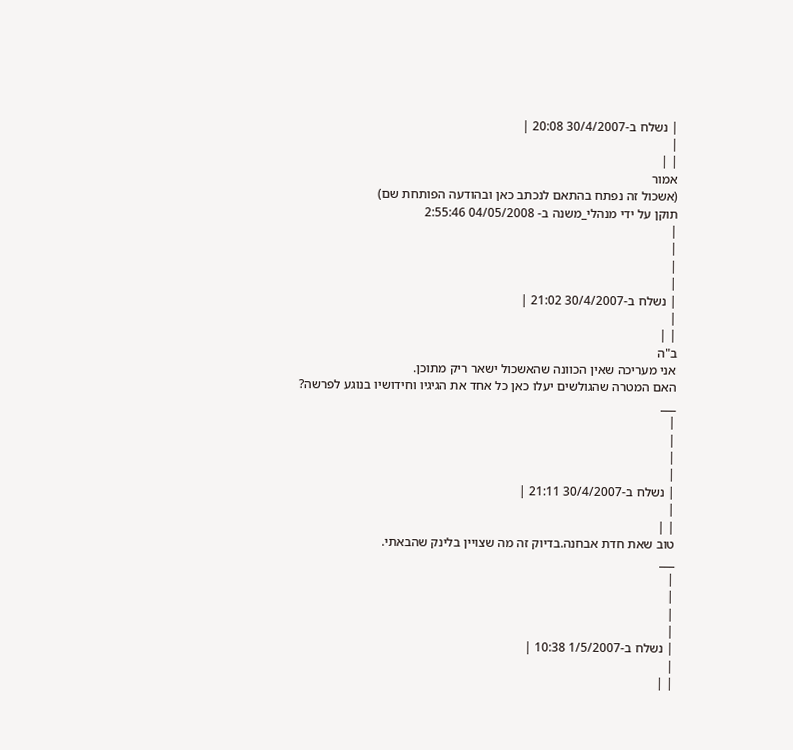| נשלח ב-30/4/2007 20:08 |
|
| |
אמור
(אשכול זה נפתח בהתאם לנכתב כאן ובהודעה הפותחת שם)
תוקן על ידי מנהלי_משנה ב- 04/05/2008 2:55:46
|
|
|
|
| נשלח ב-30/4/2007 21:02 |
|
| |
ב"ה
אני מעריכה שאין הכוונה שהאשכול ישאר ריק מתוכן.
האם המטרה שהגולשים יעלו כאן כל אחד את הגיגיו וחידושיו בנוגע לפרשה?
___
|
|
|
|
| נשלח ב-30/4/2007 21:11 |
|
| |
טוב שאת חדת אבחנה.בדיוק זה מה שצויין בלינק שהבאתי.
___
|
|
|
|
| נשלח ב-1/5/2007 10:38 |
|
| |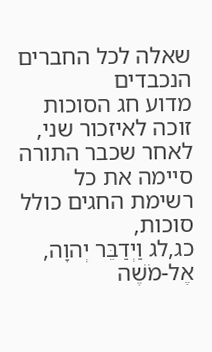שאלה לכל החברים הנכבדים
מדוע חג הסוכות זוכה לאיזכור שני, לאחר שכבר התורה סיימה את כל רשימת החגים כולל סוכות,
כג,לג וַיְדַבֵּר יְהוָה, אֶל-מֹשֶׁה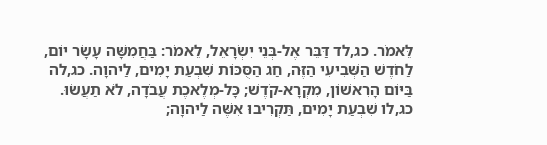לֵּאמֹר. כג,לד דַּבֵּר אֶל-בְּנֵי יִשְׂרָאֵל, לֵאמֹר: בַּחֲמִשָּׁה עָשָׂר יוֹם, לַחֹדֶשׁ הַשְּׁבִיעִי הַזֶּה, חַג הַסֻּכּוֹת שִׁבְעַת יָמִים, לַיהוָה. כג,לה בַּיּוֹם הָרִאשׁוֹן, מִקְרָא-קֹדֶשׁ; כָּל-מְלֶאכֶת עֲבֹדָה, לֹא תַעֲשׂוּ. כג,לו שִׁבְעַת יָמִים, תַּקְרִיבוּ אִשֶּׁה לַיהוָה;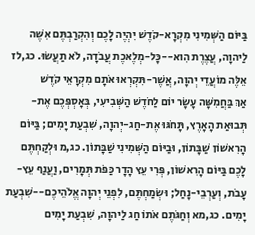בַּיּוֹם הַשְּׁמִינִי מִקְרָא-קֹדֶשׁ יִהְיֶה לָכֶם וְהִקְרַבְתֶּם אִשֶּׁה לַיהוָה, עֲצֶרֶת הִוא--כָּל-מְלֶאכֶת עֲבֹדָה, לֹא תַעֲשׂוּ. כג,לז אֵלֶּה מוֹעֲדֵי יְהוָה, אֲשֶׁר-תִּקְרְאוּ אֹתָם מִקְרָאֵי קֹדֶשׁ
אַךְ בַּחֲמִשָּׁה עָשָׂר יוֹם לַחֹדֶשׁ הַשְּׁבִיעִי, בְּאָסְפְּכֶם אֶת-תְּבוּאַת הָאָרֶץ, תָּחֹגּוּ אֶת-חַג-יְהוָה, שִׁבְעַת יָמִים; בַּיּוֹם הָרִאשׁוֹן שַׁבָּתוֹן, וּבַיּוֹם הַשְּׁמִינִי שַׁבָּתוֹן. כג,מ וּלְקַחְתֶּם לָכֶם בַּיּוֹם הָרִאשׁוֹן, פְּרִי עֵץ הָדָר כַּפֹּת תְּמָרִים, וַעֲנַף עֵץ-עָבֹת, וְעַרְבֵי-נָחַל; וּשְׂמַחְתֶּם, לִפְנֵי יְהוָה אֱלֹהֵיכֶם--שִׁבְעַת יָמִים. כג,מא וְחַגֹּתֶם אֹתוֹ חַג לַיהוָה, שִׁבְעַת יָמִים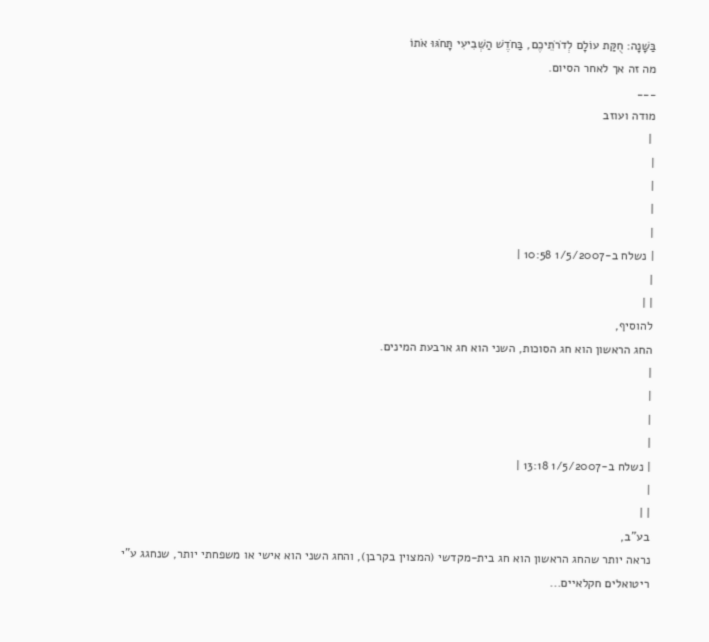בַּשָּׁנָה: חֻקַּת עוֹלָם לְדֹרֹתֵיכֶם, בַּחֹדֶשׁ הַשְּׁבִיעִי תָּחֹגּוּ אֹתוֹ
מה זה אך לאחר הסיום.
___
מודה ועוזב
 |
|
|
|
|
| נשלח ב-1/5/2007 10:58 |
|
| |
להוסיף,
החג הראשון הוא חג הסוכות, השני הוא חג ארבעת המינים.
|
|
|
|
| נשלח ב-1/5/2007 13:18 |
|
| |
בע"ב,
נראה יותר שהחג הראשון הוא חג בית-מקדשי (המצוין בקרבן), והחג השני הוא אישי או משפחתי יותר, שנחגג ע"י ריטואלים חקלאיים...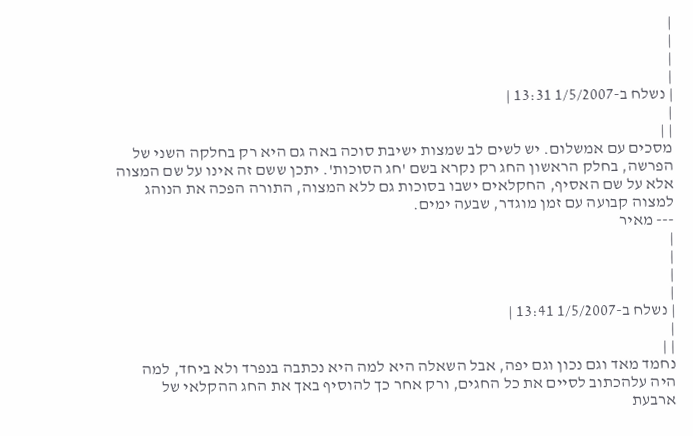|
|
|
|
| נשלח ב-1/5/2007 13:31 |
|
| |
מסכים עם אמשלום. יש לשים לב שמצות ישיבת סוכה באה גם היא רק בחלקה השני של הפרשה, בחלק הראשון החג רק נקרא בשם 'חג הסוכות'. יתכן ששם זה אינו על שם המצוה אלא על שם האסיף, החקלאים ישבו בסוכות גם ללא המצוה, התורה הפכה את הנוהג למצוה קבועה עם זמן מוגדר, שבעה ימים.
--- מאיר
|
|
|
|
| נשלח ב-1/5/2007 13:41 |
|
| |
נחמד מאד וגם נכון וגם יפה, אבל השאלה היא למה היא נכתבה בנפרד ולא ביחד, למה היה עלהכתוב לסיים את כל החגים, ורק אחר כך להוסיף באך את החג ההקלאי של ארבעת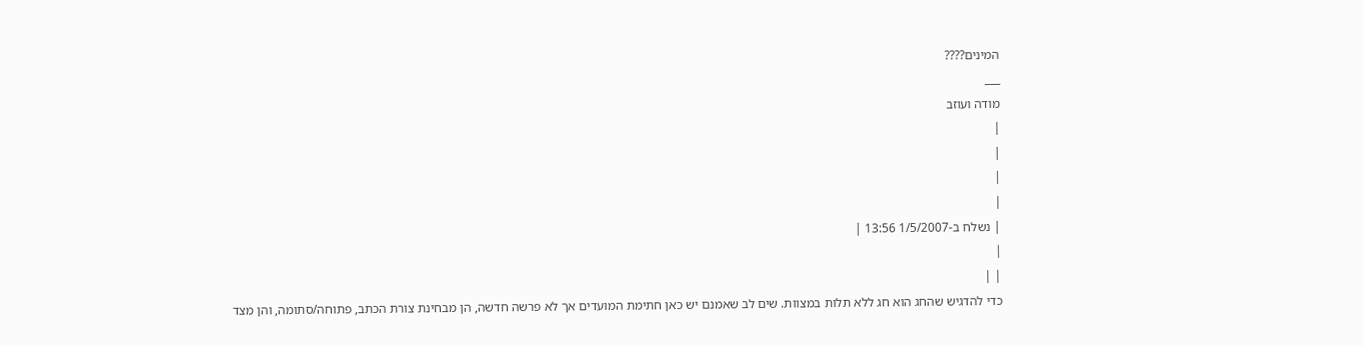המינים????
___
מודה ועוזב
|
|
|
|
| נשלח ב-1/5/2007 13:56 |
|
| |
כדי להדגיש שהחג הוא חג ללא תלות במצוות. שים לב שאמנם יש כאן חתימת המועדים אך לא פרשה חדשה, הן מבחינת צורת הכתב, פתוחה/סתומה, והן מצד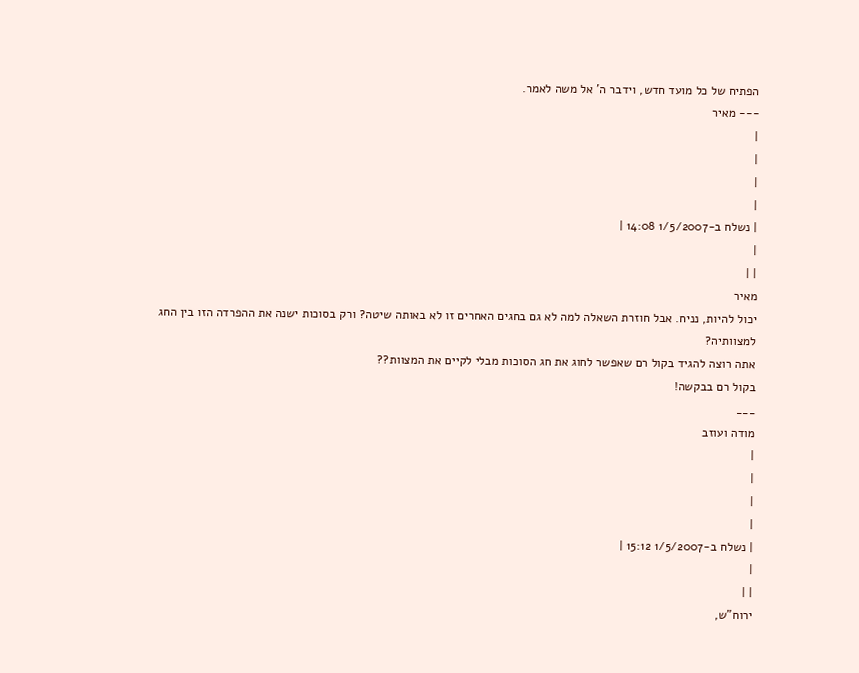הפתיח של כל מועד חדש, וידבר ה' אל משה לאמר.
--- מאיר
|
|
|
|
| נשלח ב-1/5/2007 14:08 |
|
| |
מאיר
יכול להיות, נניח. אבל חוזרת השאלה למה לא גם בחגים האחרים זו לא באותה שיטה? ורק בסוכות ישנה את ההפרדה הזו בין החג למצוותיה?
אתה רוצה להגיד בקול רם שאפשר לחוג את חג הסוכות מבלי לקיים את המצוות??
בקול רם בבקשה!
___
מודה ועוזב
|
|
|
|
| נשלח ב-1/5/2007 15:12 |
|
| |
ירוח"ש,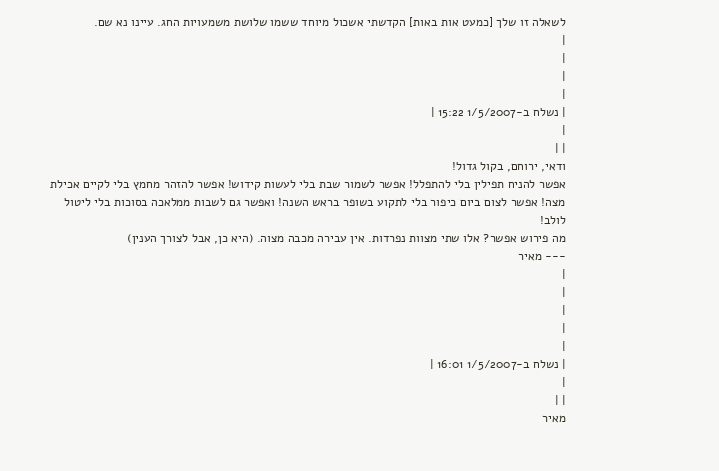לשאלה זו שלך [כמעט אות באות] הקדשתי אשכול מיוחד ששמו שלושת משמעויות החג. עיינו נא שם.
|
|
|
|
| נשלח ב-1/5/2007 15:22 |
|
| |
ודאי, ירוחם, בקול גדול!
אפשר להניח תפילין בלי להתפלל! אפשר לשמור שבת בלי לעשות קידוש! אפשר להזהר מחמץ בלי לקיים אכילת מצה! אפשר לצום ביום כיפור בלי לתקוע בשופר בראש השנה! ואפשר גם לשבות ממלאכה בסוכות בלי ליטול לולב!
מה פירוש אפשר? אלו שתי מצוות נפרדות. אין עבירה מכבה מצוה. (היא כן, אבל לצורך הענין)
--- מאיר
|
|
|
|
|
| נשלח ב-1/5/2007 16:01 |
|
| |
מאיר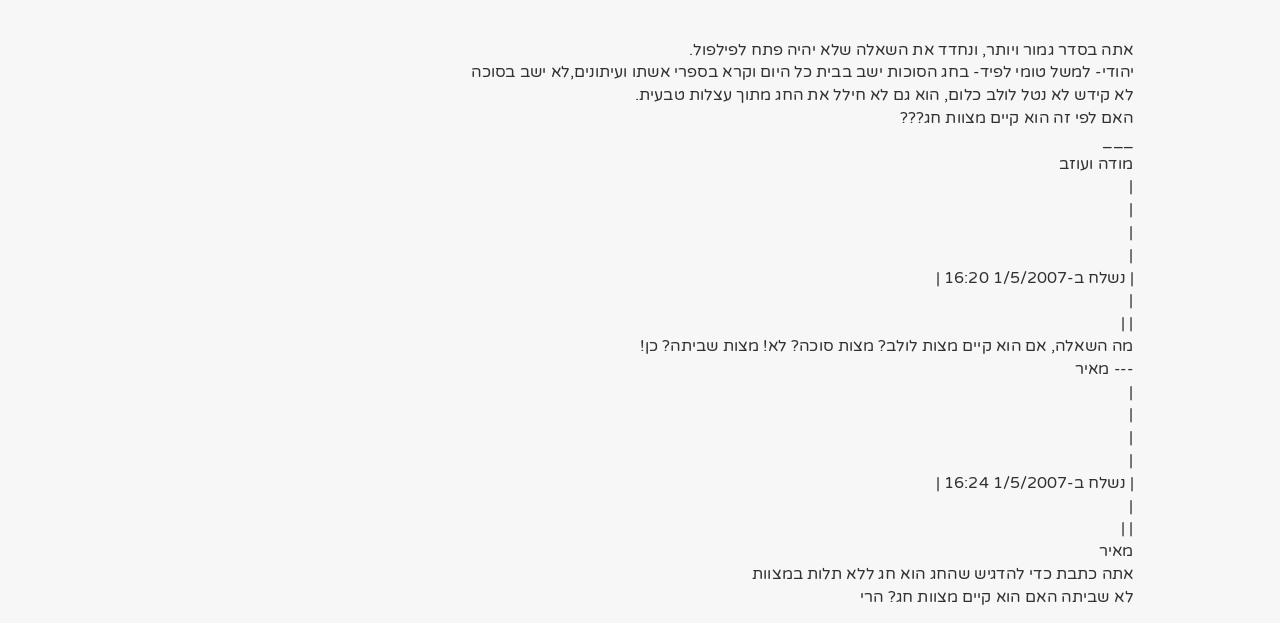אתה בסדר גמור ויותר, ונחדד את השאלה שלא יהיה פתח לפילפול.
יהודי- למשל טומי לפיד- בחג הסוכות ישב בבית כל היום וקרא בספרי אשתו ועיתונים,לא ישב בסוכה
לא קידש לא נטל לולב כלום, הוא גם לא חילל את החג מתוך עצלות טבעית.
האם לפי זה הוא קיים מצוות חג???
___
מודה ועוזב
|
|
|
|
| נשלח ב-1/5/2007 16:20 |
|
| |
מה השאלה, אם הוא קיים מצות לולב? מצות סוכה? לא! מצות שביתה? כן!
--- מאיר
|
|
|
|
| נשלח ב-1/5/2007 16:24 |
|
| |
מאיר
אתה כתבת כדי להדגיש שהחג הוא חג ללא תלות במצוות
לא שביתה האם הוא קיים מצוות חג? הרי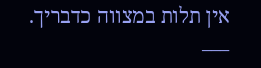אין תלות במצווה כדבריך.
___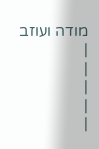מודה ועוזב
|
|
|
|
|